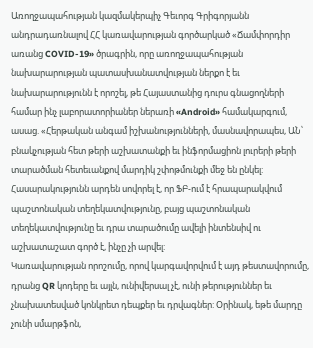Առողջապահության կազմակերպիչ Գեւորգ Գրիգորյանն անդրադառնալով ՀՀ կառավարության գործարկած «Ճամփորդիր առանց COVID-19» ծրագրին, որը առողջապահության նախարարության պատասխանատվության ներքո է եւ նախարարությունն է որոշել, թե Հայաստանից դուրս գնացողների համար ինչ լաբորատորիաներ ներառի «Android» համակարգում, ասաց. «Հերթական անգամ իշխանությունների, մասնավորապես, ԱՆ՝ բնակչության հետ թերի աշխատանքի եւ ինֆորմացիոն լուրերի թերի տարածման հետեւանքով մարդիկ շփոթմունքի մեջ են ընկել: Հասարակությունն արդեն սովորել է, որ ՖԲ-ում է հրապարակվում պաշտոնական տեղեկատվությունը, բայց պաշտոնական տեղեկատվությունը եւ դրա տարածումը ավելի ինտենսիվ ու աշխատաշատ գործ է, ինչը չի արվել:
Կառավարության որոշումը, որով կարգավորվում է այդ թեստավորումը, դրանց QR կոդերը եւ այլն, ունիվերսալ չէ, ունի թերություններ եւ չնախատեսված կոնկրետ դեպքեր եւ դրվագներ: Օրինակ, եթե մարդը չունի սմարթֆոն,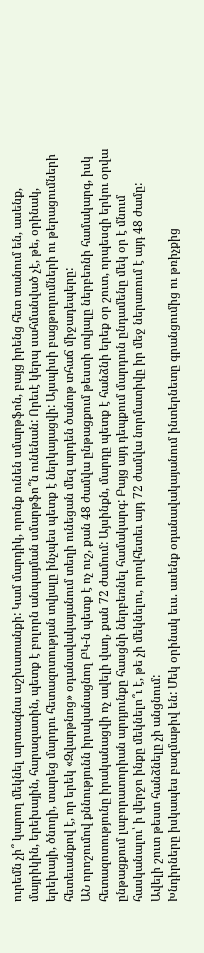ուրեմն չի՞ կարող մեկնել արտագնա աշխատանքի: Կամ մարդիկ, որոնք ունեն սմարթֆոն, բայց իրենց հետ տանում են, ասենք, մայրիկին, երեխային, հարազատին, պետք է բոլորն անպայման սմարթֆո՞ն ունենան: Որեւէ կերպ սահմանված չէ, թե, օրինակ, երեխայի, ծնողի, տարեց մարդու հետազոտության տվյալը ինչպես պետք է ներկայացվի: Այսպիսի բացթողումների ու թերացումների հետեւանքով է, որ երեկ «Զվարթնոց» օդանավակայանում տեղի ունեցան մեզ արդեն ծանոթ տհաճ միջադեպերը:
ԱՆ որոշումով քննությունն իրականացնող ԲԿ-ն պետք է ոչ ուշ, քան 48 ժամվա ընթացքում թեստի տվյալը ներբեռնի համակարգ, իսկ հետազոտությունը իրականացվի ոչ ավելի վաղ, քան 72 ժամում: Այսինքն, մարդը պետք է հանձնի երեք օր շուտ, որպեսզի երկու օրվա ընթացքում լաբորատորիան արդյունքը հասցնի ներբեռնել համակարգ: Բայց այդ դեպքում մարդուն ընդամենը մեկ օր է մնում հասկանալու՝ ի վերջո ինքը մեկնելո՞ւ է, թե չի մեկնելու, որովհետեւ այդ 72 ժամվա նորմատիվը իր մեջ ներառում է այդ 48 ժամը: Ավելի շուտ թեստ հանձնելը չի անցնում:
Խնդիրները իսկապես բազմաթիվ են: Մեկ օրինակ եւս. ասենք օդանավակայանում ինտերնետը գրանցումից ու թռիչքից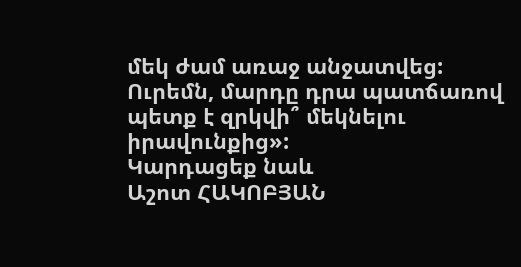մեկ ժամ առաջ անջատվեց: Ուրեմն, մարդը դրա պատճառով պետք է զրկվի՞ մեկնելու իրավունքից»:
Կարդացեք նաև
Աշոտ ՀԱԿՈԲՅԱՆ